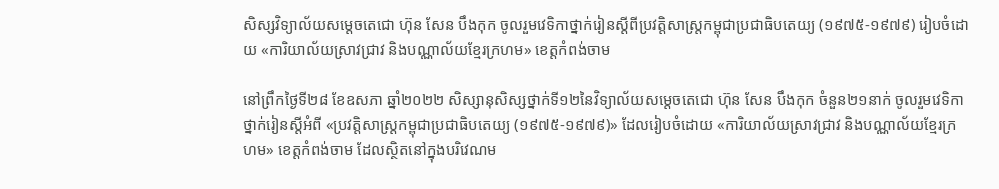សិស្សវិទ្យាល័យសម្ដេចតេជោ ហ៊ុន សែន បឹងកុក ចូលរួមវេទិកាថ្នាក់រៀនស្ដីពីប្រវត្តិសាស្ត្រកម្ពុជាប្រជាធិបតេយ្យ (១៩៧៥-១៩៧៩) រៀបចំដោយ «ការិយាល័យស្រាវជ្រាវ និងបណ្ណាល័យខ្មែរក្រហម» ខេត្តកំពង់ចាម

នៅព្រឹកថ្ងៃទី២៨ ខែឧសភា ឆ្នាំ២០២២ សិស្សានុសិស្សថ្នាក់ទី១២នៃវិទ្យាល័យសម្ដេចតេជោ ហ៊ុន សែន បឹងកុក ចំនួន២១នាក់ ចូលរួមវេទិកាថ្នាក់រៀនស្ដីអំពី «ប្រវត្ដិសាស្រ្ដកម្ពុជាប្រជាធិបតេយ្យ (១៩៧៥-១៩៧៩)» ដែលរៀបចំដោយ «ការិយាល័យស្រាវជ្រាវ និងបណ្ណាល័យខ្មែរក្រហម» ខេត្តកំពង់ចាម ដែលស្ថិតនៅក្នុងបរិវេណម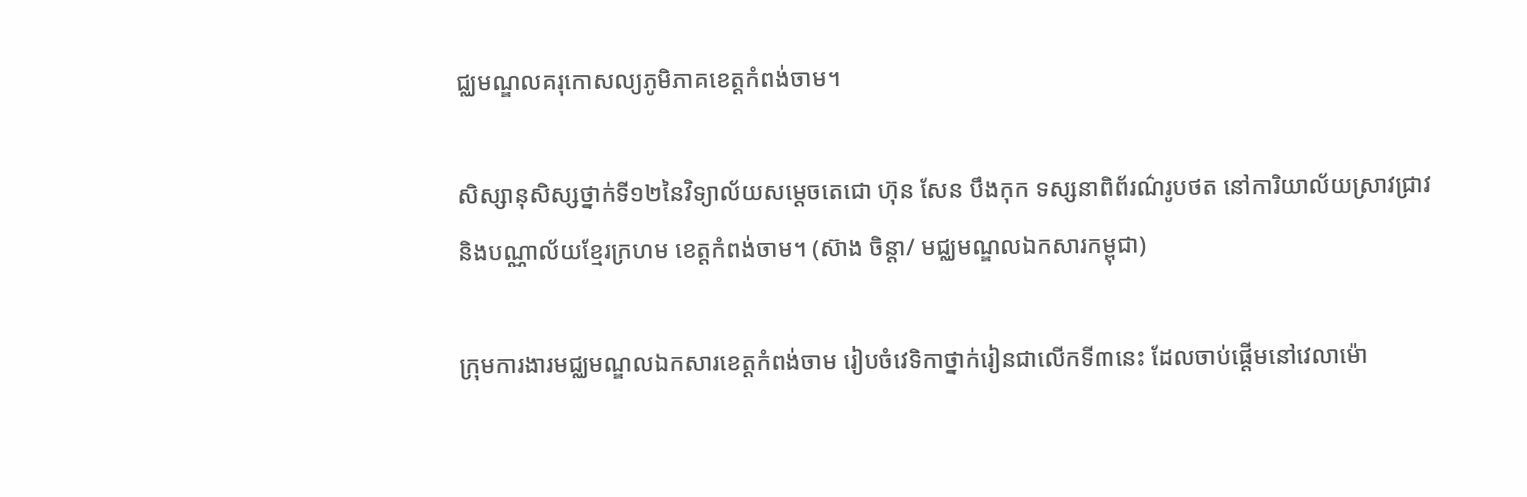ជ្ឈមណ្ឌលគរុកោសល្យភូមិភាគខេត្តកំពង់ចាម។

សិស្សានុសិស្សថ្នាក់ទី១២នៃវិទ្យាល័យសម្ដេចតេជោ ហ៊ុន សែន បឹងកុក ទស្សនាពិព័រណ៌រូបថត នៅការិយាល័យស្រាវជ្រាវ និងបណ្ណាល័យខ្មែរក្រហម ខេត្តកំពង់ចាម។ (ស៊ាង ចិន្ដា/ មជ្ឈមណ្ឌលឯកសារកម្ពុជា)

ក្រុមការងារមជ្ឈមណ្ឌលឯកសារខេត្តកំពង់ចាម រៀបចំវេទិកាថ្នាក់រៀនជាលើកទី៣នេះ ដែលចាប់ផ្ដើមនៅវេលាម៉ោ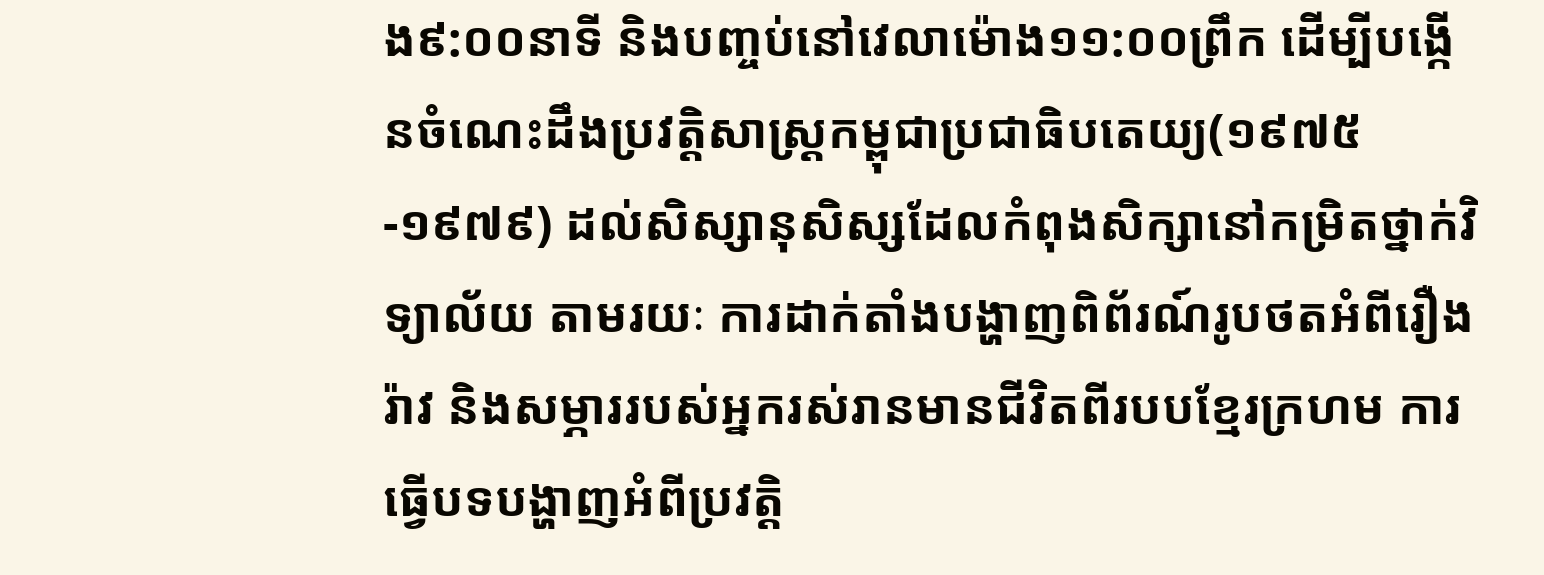ង៩:០០នាទី និងបញ្ចប់នៅវេលាម៉ោង១១:០០ព្រឹក ដើម្បីបង្កើនចំណេះដឹងប្រវត្តិសាស្ដ្រកម្ពុជាប្រជាធិបតេយ្យ(១៩៧៥-១៩៧៩) ដល់សិស្សានុសិស្សដែលកំពុងសិក្សានៅកម្រិតថ្នាក់វិទ្យាល័យ តាមរយៈ ការដាក់តាំងបង្ហាញពិព័រណ៍រូបថតអំពីរឿងរ៉ាវ និងសម្ភាររបស់អ្នករស់រានមានជីវិតពីរបបខ្មែរក្រហម ការធ្វើបទបង្ហាញអំពីប្រវត្តិ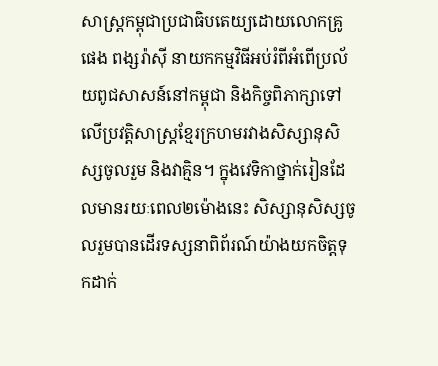សាស្រ្តកម្ពុជាប្រជាធិបតេយ្យដោយលោកគ្រូ ផេង ពង្សរ៉ាស៊ី នាយកកម្មវិធីអប់រំពីអំពើប្រល័យពូជសាសន៍នៅកម្ពុជា និងកិច្ចពិភាក្សាទៅលើប្រវត្តិសាស្ដ្រខ្មែរក្រហមរវាងសិស្សានុសិស្សចូលរួម និងវាគ្មិន។ ក្នុងវេទិកាថ្នាក់រៀនដែលមានរយៈពេល២ម៉ោងនេះ សិស្សានុសិស្សចូលរួមបានដើរទស្សនាពិព័រណ៍យ៉ាងយកចិត្តទុកដាក់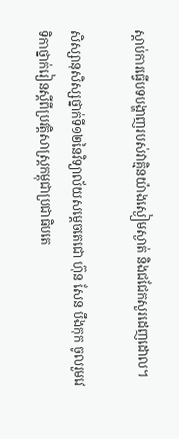ស្ដាប់ការធ្វើបទបង្ហាញរបស់វាគ្មិនយ៉ាងស្ងៀមស្ងាត់ និងជជែកសួរដេញដោល។

សិស្សានុសិស្សថ្នាក់ទី១២នៃវិទ្យាល័យសម្ដេចតេជោ ហ៊ុន សែន បឹងកុក ចូលរួមវេទិកាថ្នាក់រៀនស្ដីពីប្រវត្តិសាស្ត្រកម្ពុជាប្រជាធិបតេ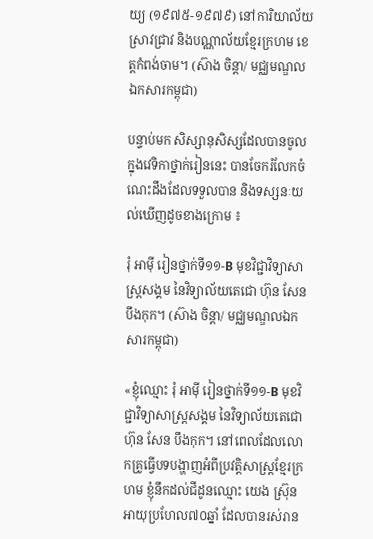យ្យ (១៩៧៥-១៩៧៩) នៅការិយាល័យស្រាវជ្រាវ និងបណ្ណាល័យខ្មែរក្រហម ខេត្តកំពង់ចាម។ (ស៊ាង ចិន្ដា/ មជ្ឈមណ្ឌលឯកសារកម្ពុជា)

បន្ទាប់មក សិស្សានុសិស្សដែលបានចូលក្នុងវេទិកាថ្នាក់រៀននេះ បានចែករំលែកចំណេះដឹងដែលទទួលបាន និងទស្សនៈយល់ឃើញដូចខាងក្រោម ៖

រុំ អាម៉ី រៀនថ្នាក់ទី១១-B មុខវិជ្ជាវិទ្យាសាស្រ្តសង្គម នៃវិទ្យាល័យតេជោ ហ៊ុន សែន បឹងកុក។ (ស៊ាង ចិន្ដា/ មជ្ឈមណ្ឌលឯកសារកម្ពុជា)

«ខ្ញុំឈ្មោះ រុំ អាម៉ី រៀនថ្នាក់ទី១១-B មុខវិជ្ជាវិទ្យាសាស្រ្តសង្គម នៃវិទ្យាល័យតេជោ ហ៊ុន សែន បឹងកុក។ នៅពេលដែលលោកគ្រូធ្វើបទបង្ហាញអំពីប្រវត្តិសាស្រ្តខ្មែរក្រហម ខ្ញុំនឹកដល់ជីដូនឈ្មោះ យេង ស្រ៊ុន អាយុប្រហែល៧០ឆ្នាំ ដែលបានរស់រាន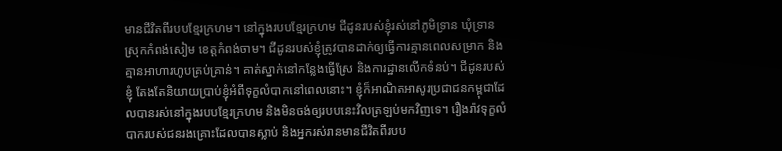មានជីវិតពីរបបខ្មែរក្រហម។ នៅក្នុងរបបខ្មែរក្រហម ជីដូនរបស់ខ្ញុំរស់នៅភូមិទ្រាន ឃុំទ្រាន ស្រុកកំពង់សៀម ខេត្តកំពង់ចាម។ ជីដូនរបស់ខ្ញុំត្រូវបានដាក់ឲ្យធ្វើការគ្មានពេលសម្រាក និងគ្មានអាហារហូបគ្រប់គ្រាន់។ គាត់ស្នាក់នៅកន្លែងធ្វើស្រែ និងការដ្ឋានលើកទំនប់។ ជីដូនរបស់ខ្ញុំ តែងតែនិយាយប្រាប់ខ្ញុំអំពីទុក្ខលំបាកនៅពេលនោះ។ ខ្ញុំក៏អាណិតអាសូរប្រជាជនកម្ពុជាដែលបានរស់នៅក្នុងរបបខ្មែរក្រហម និងមិនចង់ឲ្យរបបនេះវិលត្រឡប់មកវិញទេ។ រឿងរ៉ាវទុក្ខលំបាករបស់ជនរងគ្រោះដែលបានស្លាប់ និងអ្នករស់រានមានជីវិតពីរបប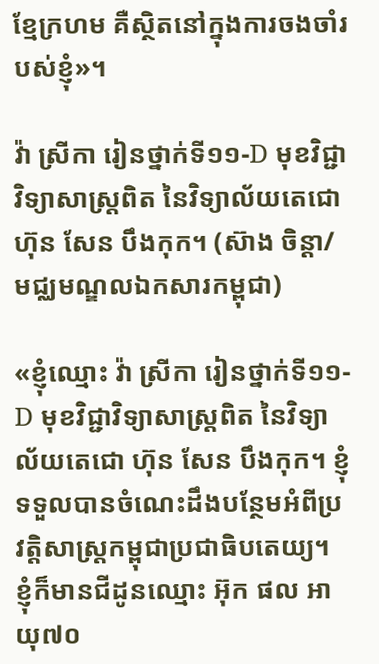ខ្មែក្រហម គឺស្ថិតនៅក្នុងការចងចាំរបស់ខ្ញុំ»។

វ៉ា ស្រីកា រៀនថ្នាក់ទី១១-D មុខវិជ្ជាវិទ្យាសាស្រ្តពិត នៃវិទ្យាល័យតេជោ ហ៊ុន សែន បឹងកុក។ (ស៊ាង ចិន្ដា/ មជ្ឈមណ្ឌលឯកសារកម្ពុជា)

«ខ្ញុំឈ្មោះ វ៉ា ស្រីកា រៀនថ្នាក់ទី១១-D មុខវិជ្ជាវិទ្យាសាស្រ្តពិត នៃវិទ្យាល័យតេជោ ហ៊ុន សែន បឹងកុក។ ខ្ញុំទទួលបានចំណេះដឹងបន្ថែមអំពីប្រវត្តិសាស្រ្តកម្ពុជាប្រជាធិបតេយ្យ។ ខ្ញុំក៏មានជីដូនឈ្មោះ អ៊ុក ផល អាយុ៧០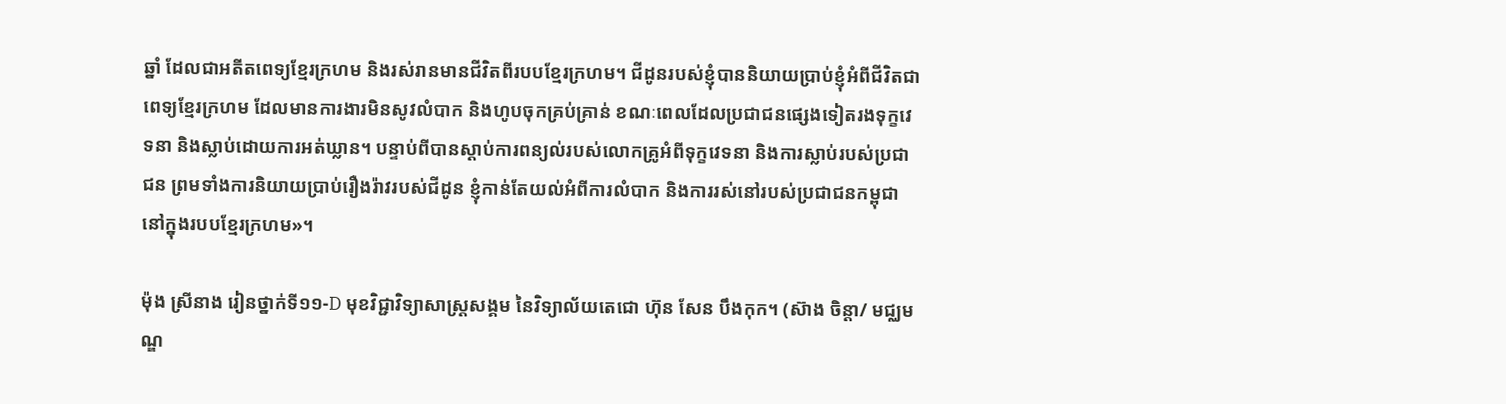ឆ្នាំ ដែលជាអតីតពេទ្យខ្មែរក្រហម និងរស់រានមានជីវិតពីរបបខ្មែរក្រហម។ ជីដូនរបស់ខ្ញុំបាននិយាយប្រាប់ខ្ញុំអំពីជីវិតជាពេទ្យខ្មែរក្រហម ដែលមានការងារមិនសូវលំបាក និងហូបចុកគ្រប់គ្រាន់ ខណៈពេលដែលប្រជាជនផ្សេងទៀតរងទុក្ខវេទនា និងស្លាប់ដោយការអត់ឃ្លាន។ បន្ទាប់ពីបានស្ដាប់ការពន្យល់របស់លោកគ្រូអំពីទុក្ខវេទនា និងការស្លាប់របស់ប្រជាជន ព្រមទាំងការនិយាយប្រាប់រឿងរ៉ាវរបស់ជីដូន ខ្ញុំកាន់តែយល់អំពីការលំបាក និងការរស់នៅរបស់ប្រជាជនកម្ពុជានៅក្នុងរបបខ្មែរក្រហម»។

ម៉ុង ស្រីនាង រៀនថ្នាក់ទី១១-D មុខវិជ្ជាវិទ្យាសាស្រ្តសង្គម នៃវិទ្យាល័យតេជោ ហ៊ុន សែន បឹងកុក។ (ស៊ាង ចិន្ដា/ មជ្ឈមណ្ឌ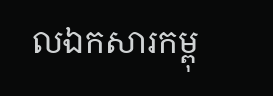លឯកសារកម្ពុ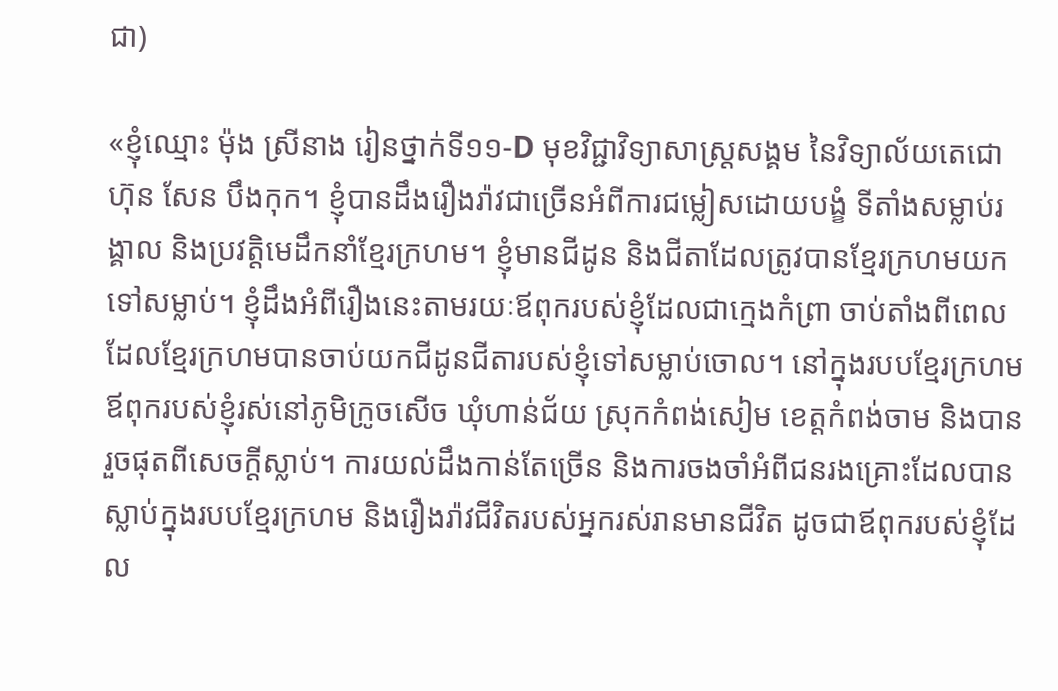ជា)

«ខ្ញុំឈ្មោះ ម៉ុង ស្រីនាង រៀនថ្នាក់ទី១១-D មុខវិជ្ជាវិទ្យាសាស្រ្តសង្គម នៃវិទ្យាល័យតេជោ ហ៊ុន សែន បឹងកុក។ ខ្ញុំបានដឹងរឿងរ៉ាវជាច្រើនអំពីការជម្លៀសដោយបង្ខំ ទីតាំងសម្លាប់រង្គាល និងប្រវត្តិមេដឹកនាំខ្មែរក្រហម។ ខ្ញុំមានជីដូន និងជីតាដែលត្រូវបានខ្មែរក្រហមយកទៅសម្លាប់។ ខ្ញុំដឹងអំពីរឿងនេះតាមរយៈឪពុករបស់ខ្ញុំដែលជាក្មេងកំព្រា ចាប់តាំងពីពេលដែលខ្មែរក្រហមបានចាប់យកជីដូនជីតារបស់ខ្ញុំទៅសម្លាប់ចោល។ នៅក្នុងរបបខ្មែរក្រហម ឪពុករបស់ខ្ញុំរស់នៅភូមិក្រូចសើច ឃុំហាន់ជ័យ ស្រុកកំពង់សៀម ខេត្តកំពង់ចាម និងបានរួចផុតពីសេចក្ដីស្លាប់។ ការយល់ដឹងកាន់តែច្រើន និងការចងចាំអំពីជនរងគ្រោះដែលបានស្លាប់ក្នុងរបបខ្មែរក្រហម និងរឿងរ៉ាវជីវិតរបស់អ្នករស់រានមានជីវិត ដូចជាឪពុករបស់ខ្ញុំដែល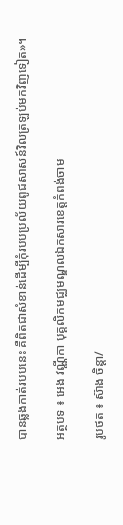បានឆ្លងកាត់របបនេះ គឺពិតជាសំខាន់ដើម្បីកុំរបបប្រល័យពូជសាសន៍វិលត្រឡប់មកវិញទៀត»។

អត្ថបទ ៖ អេង វណ្ណីកា បុគ្គលិកមជ្ឈមណ្ឌលឯកសារខេត្តកំពង់ចាម

រូបថត ៖ ស៊ាង ចិន្តា/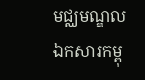មជ្ឈមណ្ឌលឯកសារកម្ពុ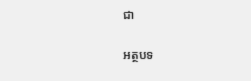ជា

អត្ថបទ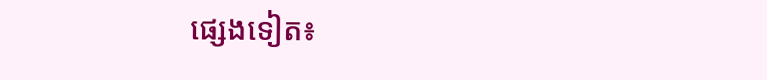ផ្សេងទៀត៖